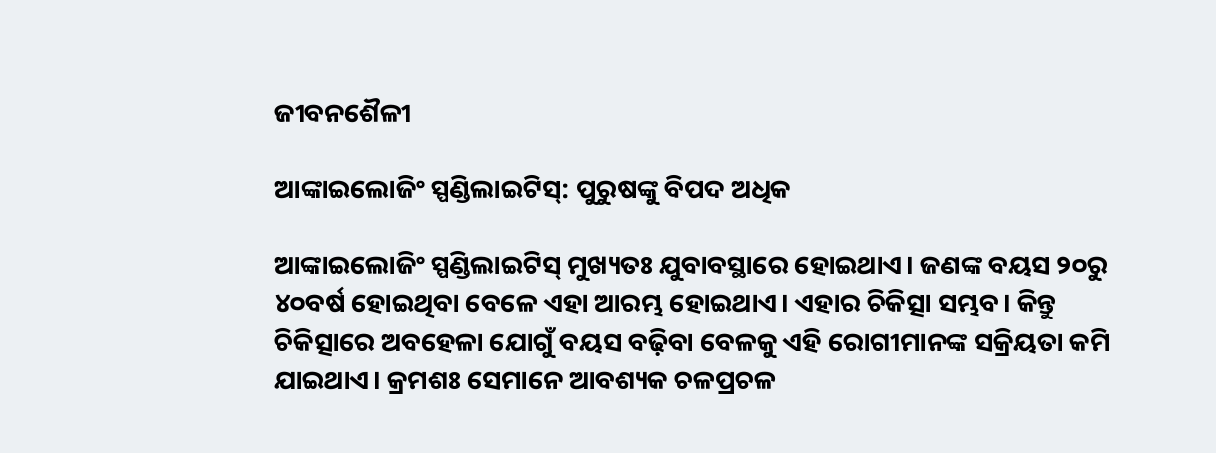ଜୀବନଶୈଳୀ

ଆଙ୍କାଇଲୋଜିଂ ସ୍ପଣ୍ଡିଲାଇଟିସ୍: ପୁରୁଷଙ୍କୁ ବିପଦ ଅଧିକ

ଆଙ୍କାଇଲୋଜିଂ ସ୍ପଣ୍ଡିଲାଇଟିସ୍ ମୁଖ୍ୟତଃ ଯୁବାବସ୍ଥାରେ ହୋଇଥାଏ। ଜଣଙ୍କ ବୟସ ୨୦ରୁ ୪୦ବର୍ଷ ହୋଇଥିବା ବେଳେ ଏହା ଆରମ୍ଭ ହୋଇଥାଏ। ଏହାର ଚିକିତ୍ସା ସମ୍ଭବ। କିନ୍ତୁ ଚିକିତ୍ସାରେ ଅବହେଳା ଯୋଗୁଁ ବୟସ ବଢ଼ିବା ବେଳକୁ ଏହି ରୋଗୀମାନଙ୍କ ସକ୍ରିୟତା କମି ଯାଇଥାଏ। କ୍ରମଶଃ ସେମାନେ ଆବଶ୍ୟକ ଚଳପ୍ରଚଳ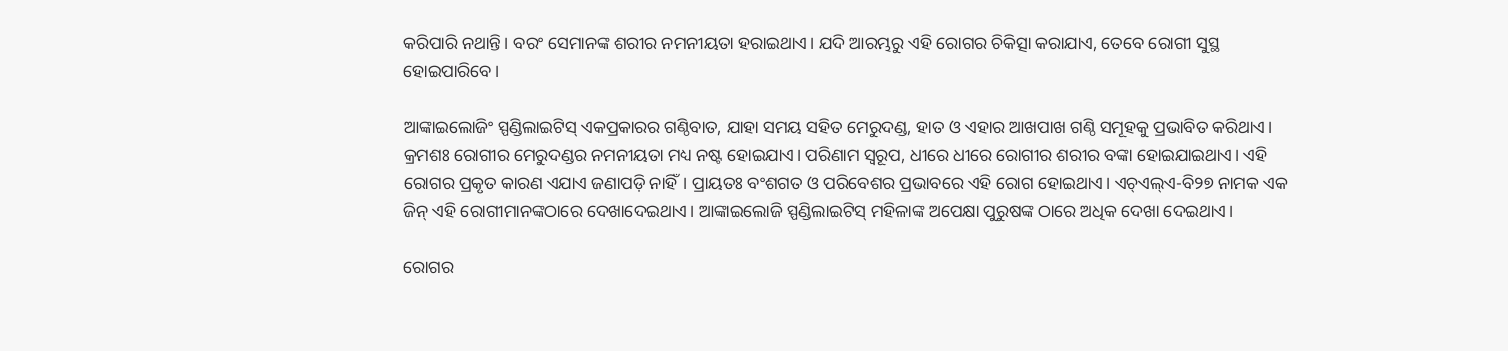କରିପାରି ନଥାନ୍ତି। ବରଂ ସେମାନଙ୍କ ଶରୀର ନମନୀୟତା ହରାଇଥାଏ। ଯଦି ଆରମ୍ଭରୁ ଏହି ରୋଗର ଚିକିତ୍ସା କରାଯାଏ, ତେବେ ରୋଗୀ ସୁସ୍ଥ ହୋଇପାରିବେ।

ଆଙ୍କାଇଲୋଜିଂ ସ୍ପଣ୍ଡିଲାଇଟିସ୍ ଏକପ୍ରକାରର ଗଣ୍ଠିବାତ, ଯାହା ସମୟ ସହିତ ମେରୁଦଣ୍ଡ, ହାତ ଓ ଏହାର ଆଖପାଖ ଗଣ୍ଠି ସମୂହକୁ ପ୍ରଭାବିତ କରିଥାଏ। କ୍ରମଶଃ ରୋଗୀର ମେରୁଦଣ୍ଡର ନମନୀୟତା ମଧ୍ୟ ନଷ୍ଟ ହୋଇଯାଏ। ପରିଣାମ ସ୍ୱରୂପ, ଧୀରେ ଧୀରେ ରୋଗୀର ଶରୀର ବଙ୍କା ହୋଇଯାଇଥାଏ। ଏହି ରୋଗର ପ୍ରକୃତ କାରଣ ଏଯାଏ ଜଣାପଡ଼ି ନାହିଁ। ପ୍ରାୟତଃ ବଂଶଗତ ଓ ପରିବେଶର ପ୍ରଭାବରେ ଏହି ରୋଗ ହୋଇଥାଏ। ଏଚ୍‌ଏଲ୍‌ଏ-ବି୨୭ ନାମକ ଏକ ଜିନ୍ ଏହି ରୋଗୀମାନଙ୍କଠାରେ ଦେଖାଦେଇଥାଏ। ଆଙ୍କାଇଲୋଜି ସ୍ପଣ୍ଡିଲାଇଟିସ୍ ମହିଳାଙ୍କ ଅପେକ୍ଷା ପୁରୁଷଙ୍କ ଠାରେ ଅଧିକ ଦେଖା ଦେଇଥାଏ।

ରୋଗର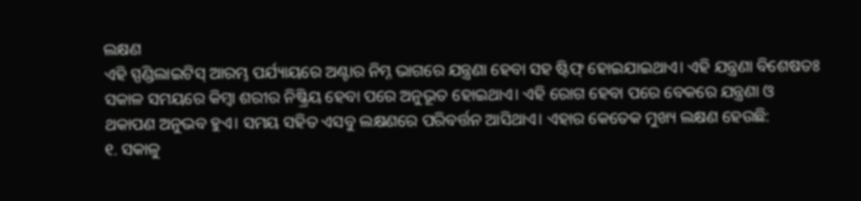ଲକ୍ଷଣ
ଏହି ସ୍ପଣ୍ଡିଲାଇଟିସ୍ ଆରମ୍ଭ ପର୍ଯ୍ୟାୟରେ ଅଣ୍ଟାର ନିମ୍ନ ଭାଗରେ ଯନ୍ତ୍ରଣା ହେବା ସହ ଷ୍ଟିଫ୍‌ ହୋଇଯାଇଥାଏ। ଏହି ଯନ୍ତ୍ରଣା ବିଶେଷତଃ ସକାଳ ସମୟରେ କିମ୍ବା ଶରୀର ନିଷ୍କ୍ରିୟ ହେବା ପରେ ଅନୁଭୂତ ହୋଇଥାଏ। ଏହି ରୋଗ ହେବା ପରେ ବେକରେ ଯନ୍ତ୍ରଣା ଓ ଥକାପଣ ଅନୁଭବ ହୁଏ। ସମୟ ସହିତ ଏସବୁ ଲକ୍ଷଣରେ ପରିବର୍ତ୍ତନ ଆସିଥାଏ। ଏହାର କେତେକ ମୁଖ୍ୟ ଲକ୍ଷଣ ହେଉଛି:
୧. ସକାଳୁ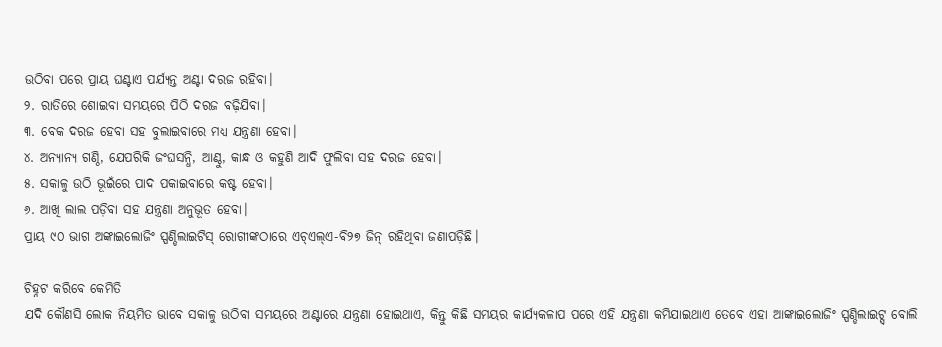ଉଠିବା ପରେ ପ୍ରାୟ ଘଣ୍ଟାଏ ପର୍ଯ୍ୟନ୍ତ ଅଣ୍ଟା ଦରଜ ରହିବା।
୨. ରାତିରେ ଶୋଇବା ସମୟରେ ପିଠି ଦରଜ ବଢ଼ିଯିବା।
୩. ବେକ ଦରଜ ହେବା ସହ ବୁଲାଇବାରେ ମଧ୍ୟ ଯନ୍ତ୍ରଣା ହେବା।
୪. ଅନ୍ୟାନ୍ୟ ଗଣ୍ଠି, ଯେପରିକି ଜଂଘସନ୍ଧି, ଆଣ୍ଠୁ, କାନ୍ଧ ଓ କହୁଣି ଆଦି ଫୁଲିବା ସହ ଦରଜ ହେବା।
୫. ସକାଳୁ ଉଠି ଭୂଇଁରେ ପାଦ ପକାଇବାରେ କଷ୍ଟ ହେବା।
୬. ଆଖି ଲାଲ ପଡ଼ିବା ସହ ଯନ୍ତ୍ରଣା ଅନୁଭୂତ ହେବା।
ପ୍ରାୟ ୯୦ ଭାଗ ଅଙ୍କାଇଲୋଜିଂ ସ୍ପଣ୍ଡିଲାଇଟିସ୍ ରୋଗୀଙ୍କଠାରେ ଏଚ୍‌ଏଲ୍‌ଏ-ବି୨୭ ଜିନ୍ ରହିଥିବା ଜଣାପଡ଼ିଛି।

ଚିହ୍ନଟ କରିବେ କେମିତି
ଯଦି କୌଣସି ଲୋକ ନିୟମିତ ଭାବେ ସକାଳୁ ଉଠିବା ସମୟରେ ଅଣ୍ଟାରେ ଯନ୍ତ୍ରଣା ହୋଇଥାଏ, କିନ୍ତୁ କିଛି ସମୟର କାର୍ଯ୍ୟକଳାପ ପରେ ଏହି ଯନ୍ତ୍ରଣା କମିଯାଇଥାଏ ତେବେ ଏହା ଆଙ୍କାଇଲୋଜିଂ ସ୍ପଣ୍ଡିଲାଇଟ୍ସ୍ ବୋଲି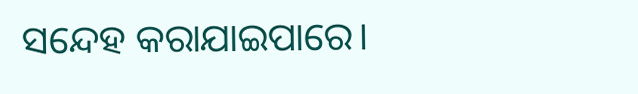ସନ୍ଦେହ କରାଯାଇପାରେ।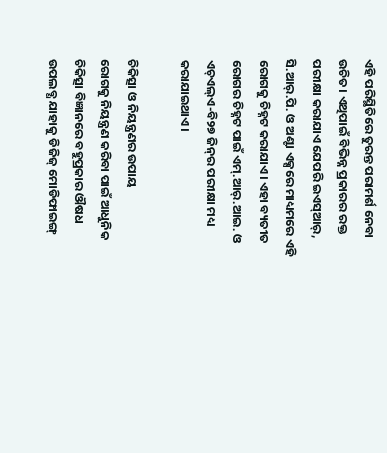ଏହି ପରିସ୍ଥିତିରେ ତୁରନ୍ତ ପରାମର୍ଶ ନେବା ଉଚିତ। ଏଥିପାଇଁ ବିଭିନ୍ନ ପ୍ରକାରର ରକ୍ତ ପରୀକ୍ଷା କରାଯାଏ ଯେପରି ଇଏସ୍ଆର୍‌, ସି.ଆର୍‌.ପି. ଓ ଅଣ୍ଟା ଏକ୍ସରେ ମାଧ୍ୟମରେ ଏହି ରୋଗକୁ ଚିହ୍ନଟ କରାଯାଏ। ଏହା ବ୍ୟତୀତ ରୋଗର ଚିହ୍ନଟ ପାଇଁ ଏମ୍.ଆର୍.ଆଇ. ଓ ଏଚ୍‌ଏଲ୍‌ଏ-ବି୨୭ ଜିନ୍‌ର ପରୀକ୍ଷା ମଧ୍ୟ କରାଯାଇଥାଏ।

ଚିକିତ୍ସା ଓ ନିୟନ୍ତ୍ରଣର ଉପାୟ
ରୋଗକୁ ନିୟନ୍ତ୍ରଣ କରିବା ପାଇଁ ଆଧୁନିକ ଚିକିତ୍ସା ବିଜ୍ଞାନରେ ବହୁପ୍ରକାର ଔଷଧ ଉପଲବ୍ଧ ଯାହାକୁ ଡିଜିଜ୍‌ ମୋଡିଫାଇଙ୍ଗ୍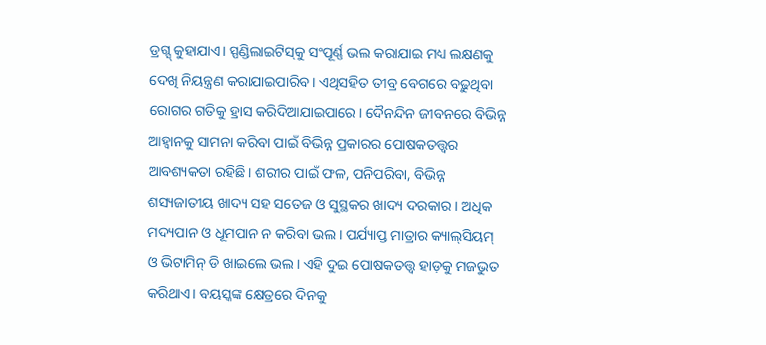ଡ୍ରଗ୍ସ୍‌ କୁହାଯାଏ। ସ୍ପଣ୍ଡିଲାଇଟିସ୍‌କୁ ସଂପୂର୍ଣ୍ଣ ଭଲ କରାଯାଇ ମଧ୍ୟ ଲକ୍ଷଣକୁ ଦେଖି ନିୟନ୍ତ୍ରଣ କରାଯାଇପାରିବ। ଏଥିସହିତ ତୀବ୍ର ବେଗରେ ବଢ଼ୁଥିବା ରୋଗର ଗତିକୁ ହ୍ରାସ କରିଦିଆଯାଇପାରେ। ଦୈନନ୍ଦିନ ଜୀବନରେ ବିଭିନ୍ନ ଆହ୍ବାନକୁ ସାମନା କରିବା ପାଇଁ ବିଭିନ୍ନ ପ୍ରକାରର ପୋଷକତତ୍ତ୍ବର ଆବଶ୍ୟକତା ରହିଛି। ଶରୀର ପାଇଁ ଫଳ, ପନିପରିବା, ବିଭିନ୍ନ ଶସ୍ୟଜାତୀୟ ଖାଦ୍ୟ ସହ ସତେଜ ଓ ସୁସ୍ଥକର ଖାଦ୍ୟ ଦରକାର। ଅଧିକ ମଦ୍ୟପାନ ଓ ଧୂମପାନ ନ କରିବା ଭଲ। ପର୍ଯ୍ୟାପ୍ତ ମାତ୍ରାର କ୍ୟାଲ୍‌ସିୟମ୍ ଓ ଭିଟାମିନ୍ ଡି ଖାଇଲେ ଭଲ। ଏହି ଦୁଇ ପୋଷକତତ୍ତ୍ବ ହାଡ଼କୁ ମଜଭୁତ କରିଥାଏ। ବୟସ୍କଙ୍କ କ୍ଷେତ୍ରରେ ଦିନକୁ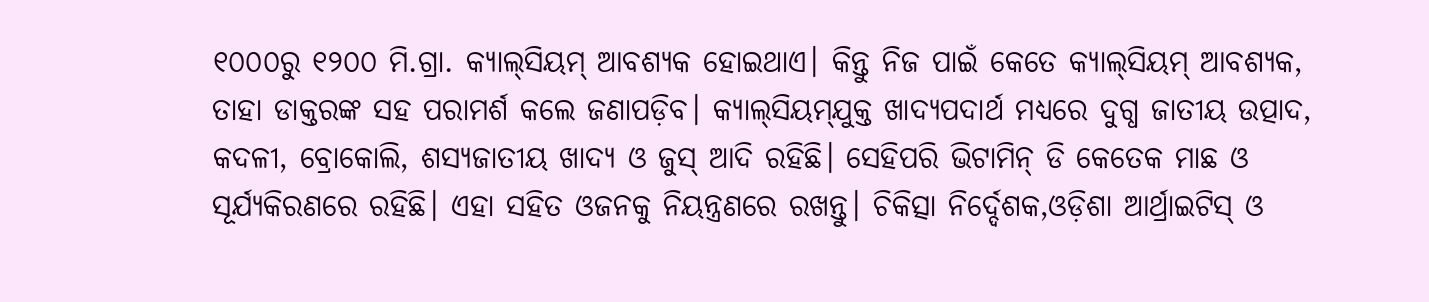୧୦୦୦ରୁ ୧୨୦୦ ମି.ଗ୍ରା. କ୍ୟାଲ୍‌ସିୟମ୍ ଆବଶ୍ୟକ ହୋଇଥାଏ। କିନ୍ତୁ ନିଜ ପାଇଁ କେତେ କ୍ୟାଲ୍‌ସିୟମ୍ ଆବଶ୍ୟକ, ତାହା ଡାକ୍ତରଙ୍କ ସହ ପରାମର୍ଶ କଲେ ଜଣାପଡ଼ିବ। କ୍ୟାଲ୍‌ସିୟମ୍‌ଯୁକ୍ତ ଖାଦ୍ୟପଦାର୍ଥ ମଧ୍ୟରେ ଦୁଗ୍ଧ ଜାତୀୟ ଉତ୍ପାଦ, କଦଳୀ, ବ୍ରୋକୋଲି, ଶସ୍ୟଜାତୀୟ ଖାଦ୍ୟ ଓ ଜୁସ୍ ଆଦି ରହିଛି। ସେହିପରି ଭିଟାମିନ୍ ଡି କେତେକ ମାଛ ଓ ସୂର୍ଯ୍ୟକିରଣରେ ରହିଛି। ଏହା ସହିତ ଓଜନକୁ ନିୟନ୍ତ୍ରଣରେ ରଖନ୍ତୁ। ଚିକିତ୍ସା ନିର୍ଦ୍ଦେଶକ,ଓଡ଼ିଶା ଆର୍ଥ୍ରାଇଟିସ୍ ଓ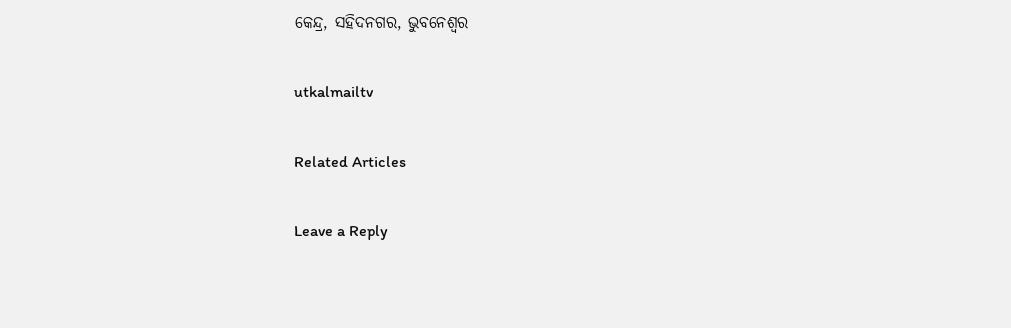କେନ୍ଦ୍ର, ସହିଦନଗର, ଭୁବନେଶ୍ୱର

utkalmailtv

Related Articles

Leave a Reply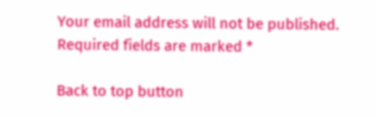Your email address will not be published. Required fields are marked *

Back to top button